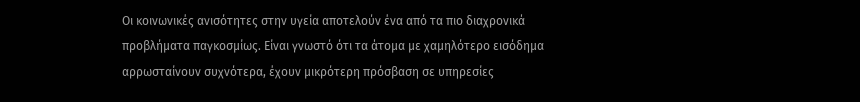Οι κοινωνικές ανισότητες στην υγεία αποτελούν ένα από τα πιο διαχρονικά προβλήματα παγκοσμίως. Είναι γνωστό ότι τα άτομα με χαμηλότερο εισόδημα αρρωσταίνουν συχνότερα, έχουν μικρότερη πρόσβαση σε υπηρεσίες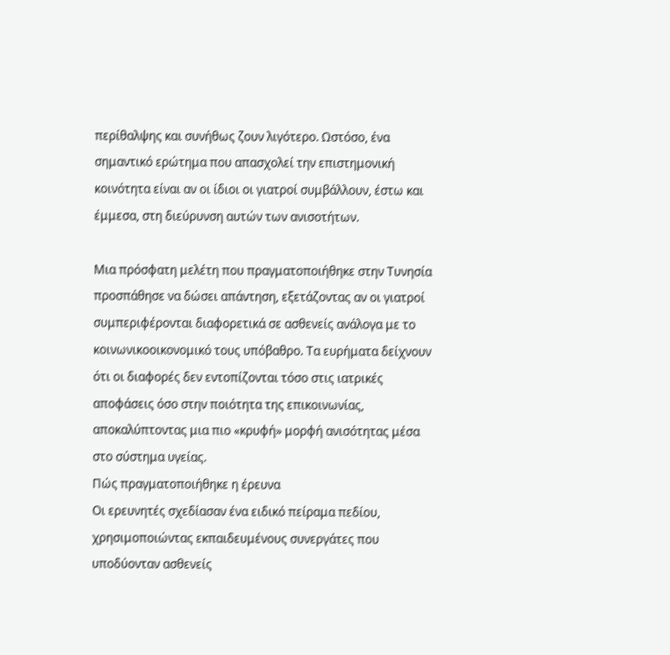περίθαλψης και συνήθως ζουν λιγότερο. Ωστόσο, ένα σημαντικό ερώτημα που απασχολεί την επιστημονική κοινότητα είναι αν οι ίδιοι οι γιατροί συμβάλλουν, έστω και έμμεσα, στη διεύρυνση αυτών των ανισοτήτων.

Μια πρόσφατη μελέτη που πραγματοποιήθηκε στην Τυνησία προσπάθησε να δώσει απάντηση, εξετάζοντας αν οι γιατροί συμπεριφέρονται διαφορετικά σε ασθενείς ανάλογα με το κοινωνικοοικονομικό τους υπόβαθρο. Τα ευρήματα δείχνουν ότι οι διαφορές δεν εντοπίζονται τόσο στις ιατρικές αποφάσεις όσο στην ποιότητα της επικοινωνίας, αποκαλύπτοντας μια πιο «κρυφή» μορφή ανισότητας μέσα στο σύστημα υγείας.
Πώς πραγματοποιήθηκε η έρευνα
Οι ερευνητές σχεδίασαν ένα ειδικό πείραμα πεδίου, χρησιμοποιώντας εκπαιδευμένους συνεργάτες που υποδύονταν ασθενείς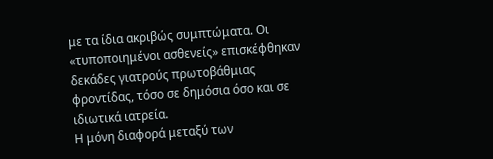με τα ίδια ακριβώς συμπτώματα. Οι «τυποποιημένοι ασθενείς» επισκέφθηκαν δεκάδες γιατρούς πρωτοβάθμιας φροντίδας, τόσο σε δημόσια όσο και σε ιδιωτικά ιατρεία.
Η μόνη διαφορά μεταξύ των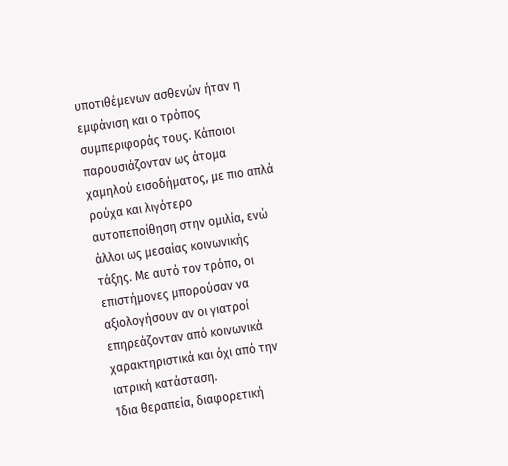υποτιθέμενων ασθενών ήταν η εμφάνιση και ο τρόπος συμπεριφοράς τους. Κάποιοι παρουσιάζονταν ως άτομα χαμηλού εισοδήματος, με πιο απλά ρούχα και λιγότερο αυτοπεποίθηση στην ομιλία, ενώ άλλοι ως μεσαίας κοινωνικής τάξης. Με αυτό τον τρόπο, οι επιστήμονες μπορούσαν να αξιολογήσουν αν οι γιατροί επηρεάζονταν από κοινωνικά χαρακτηριστικά και όχι από την ιατρική κατάσταση.
Ίδια θεραπεία, διαφορετική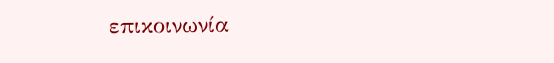επικοινωνία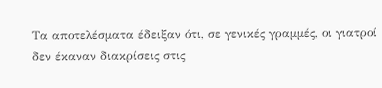Τα αποτελέσματα έδειξαν ότι, σε γενικές γραμμές, οι γιατροί δεν έκαναν διακρίσεις στις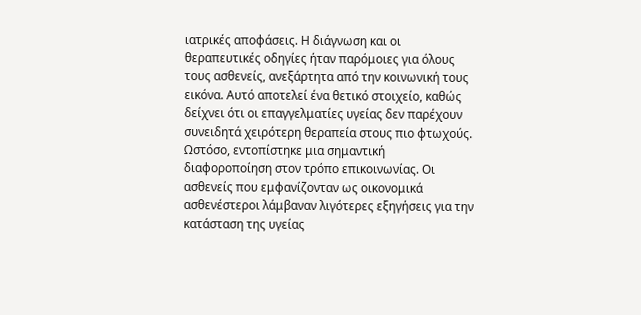ιατρικές αποφάσεις. Η διάγνωση και οι θεραπευτικές οδηγίες ήταν παρόμοιες για όλους τους ασθενείς, ανεξάρτητα από την κοινωνική τους εικόνα. Αυτό αποτελεί ένα θετικό στοιχείο, καθώς δείχνει ότι οι επαγγελματίες υγείας δεν παρέχουν συνειδητά χειρότερη θεραπεία στους πιο φτωχούς.
Ωστόσο, εντοπίστηκε μια σημαντική διαφοροποίηση στον τρόπο επικοινωνίας. Οι ασθενείς που εμφανίζονταν ως οικονομικά ασθενέστεροι λάμβαναν λιγότερες εξηγήσεις για την κατάσταση της υγείας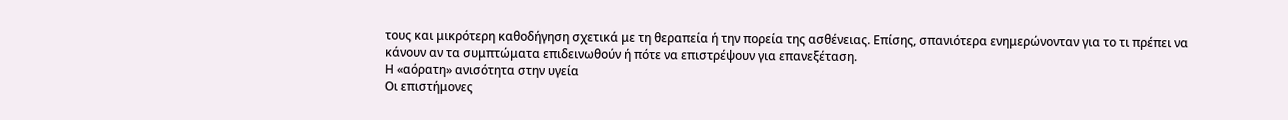τους και μικρότερη καθοδήγηση σχετικά με τη θεραπεία ή την πορεία της ασθένειας. Επίσης, σπανιότερα ενημερώνονταν για το τι πρέπει να κάνουν αν τα συμπτώματα επιδεινωθούν ή πότε να επιστρέψουν για επανεξέταση.
Η «αόρατη» ανισότητα στην υγεία
Οι επιστήμονες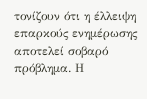τονίζουν ότι η έλλειψη επαρκούς ενημέρωσης αποτελεί σοβαρό πρόβλημα. Η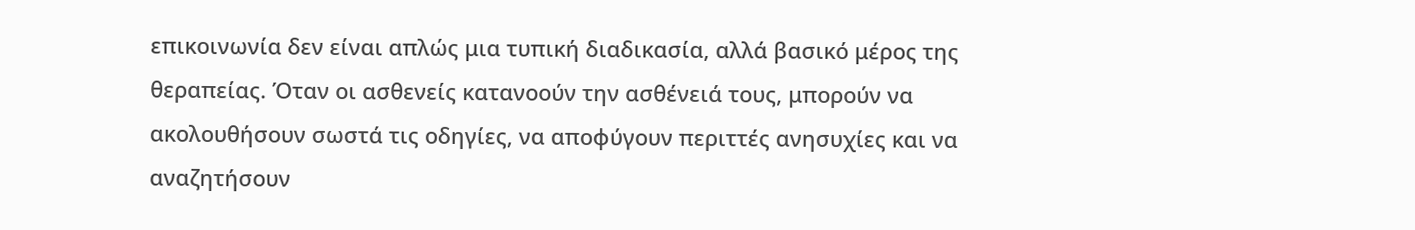επικοινωνία δεν είναι απλώς μια τυπική διαδικασία, αλλά βασικό μέρος της θεραπείας. Όταν οι ασθενείς κατανοούν την ασθένειά τους, μπορούν να ακολουθήσουν σωστά τις οδηγίες, να αποφύγουν περιττές ανησυχίες και να αναζητήσουν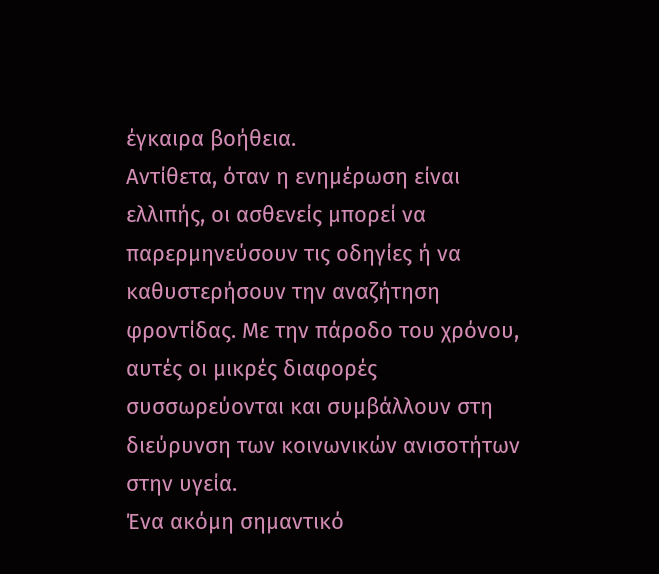έγκαιρα βοήθεια.
Αντίθετα, όταν η ενημέρωση είναι ελλιπής, οι ασθενείς μπορεί να παρερμηνεύσουν τις οδηγίες ή να καθυστερήσουν την αναζήτηση φροντίδας. Με την πάροδο του χρόνου, αυτές οι μικρές διαφορές συσσωρεύονται και συμβάλλουν στη διεύρυνση των κοινωνικών ανισοτήτων στην υγεία.
Ένα ακόμη σημαντικό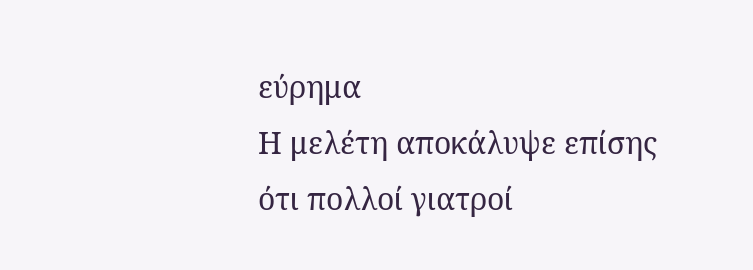εύρημα
Η μελέτη αποκάλυψε επίσης ότι πολλοί γιατροί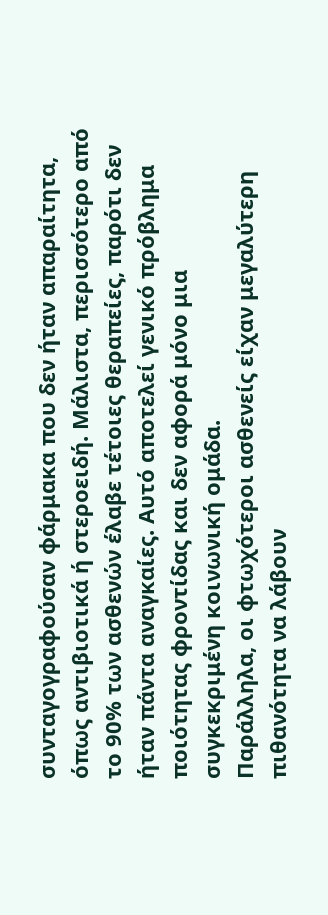συνταγογραφούσαν φάρμακα που δεν ήταν απαραίτητα, όπως αντιβιοτικά ή στεροειδή. Μάλιστα, περισσότερο από το 90% των ασθενών έλαβε τέτοιες θεραπείες, παρότι δεν ήταν πάντα αναγκαίες. Αυτό αποτελεί γενικό πρόβλημα ποιότητας φροντίδας και δεν αφορά μόνο μια συγκεκριμένη κοινωνική ομάδα.
Παράλληλα, οι φτωχότεροι ασθενείς είχαν μεγαλύτερη πιθανότητα να λάβουν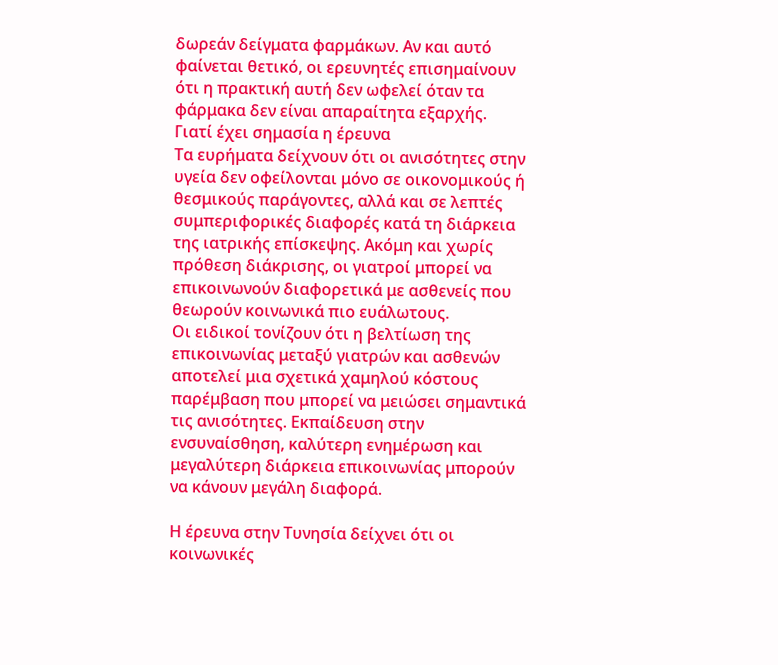δωρεάν δείγματα φαρμάκων. Αν και αυτό φαίνεται θετικό, οι ερευνητές επισημαίνουν ότι η πρακτική αυτή δεν ωφελεί όταν τα φάρμακα δεν είναι απαραίτητα εξαρχής.
Γιατί έχει σημασία η έρευνα
Τα ευρήματα δείχνουν ότι οι ανισότητες στην υγεία δεν οφείλονται μόνο σε οικονομικούς ή θεσμικούς παράγοντες, αλλά και σε λεπτές συμπεριφορικές διαφορές κατά τη διάρκεια της ιατρικής επίσκεψης. Ακόμη και χωρίς πρόθεση διάκρισης, οι γιατροί μπορεί να επικοινωνούν διαφορετικά με ασθενείς που θεωρούν κοινωνικά πιο ευάλωτους.
Οι ειδικοί τονίζουν ότι η βελτίωση της επικοινωνίας μεταξύ γιατρών και ασθενών αποτελεί μια σχετικά χαμηλού κόστους παρέμβαση που μπορεί να μειώσει σημαντικά τις ανισότητες. Εκπαίδευση στην ενσυναίσθηση, καλύτερη ενημέρωση και μεγαλύτερη διάρκεια επικοινωνίας μπορούν να κάνουν μεγάλη διαφορά.

Η έρευνα στην Τυνησία δείχνει ότι οι κοινωνικές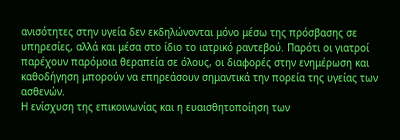ανισότητες στην υγεία δεν εκδηλώνονται μόνο μέσω της πρόσβασης σε υπηρεσίες, αλλά και μέσα στο ίδιο το ιατρικό ραντεβού. Παρότι οι γιατροί παρέχουν παρόμοια θεραπεία σε όλους, οι διαφορές στην ενημέρωση και καθοδήγηση μπορούν να επηρεάσουν σημαντικά την πορεία της υγείας των ασθενών.
Η ενίσχυση της επικοινωνίας και η ευαισθητοποίηση των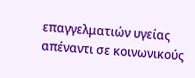επαγγελματιών υγείας απέναντι σε κοινωνικούς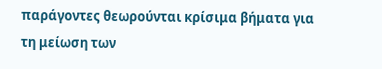παράγοντες θεωρούνται κρίσιμα βήματα για τη μείωση των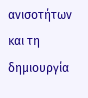ανισοτήτων και τη δημιουργία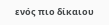ενός πιο δίκαιου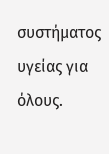συστήματος υγείας για όλους.